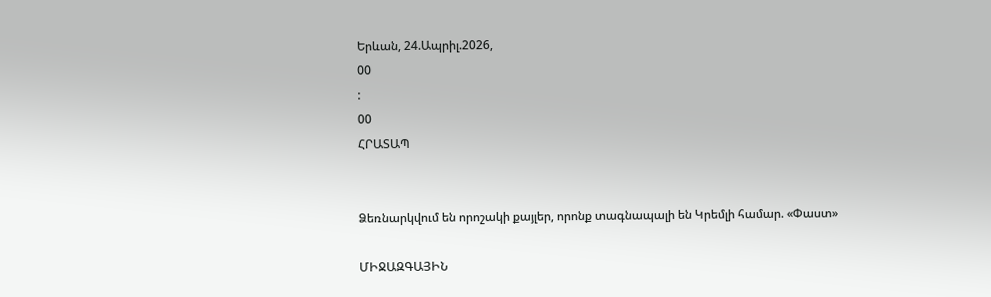Երևան, 24.Ապրիլ.2026,
00
:
00
ՀՐԱՏԱՊ


Ձեռնարկվում են որոշակի քայլեր, որոնք տագնապալի են Կրեմլի համար. «Փաստ»

ՄԻՋԱԶԳԱՅԻՆ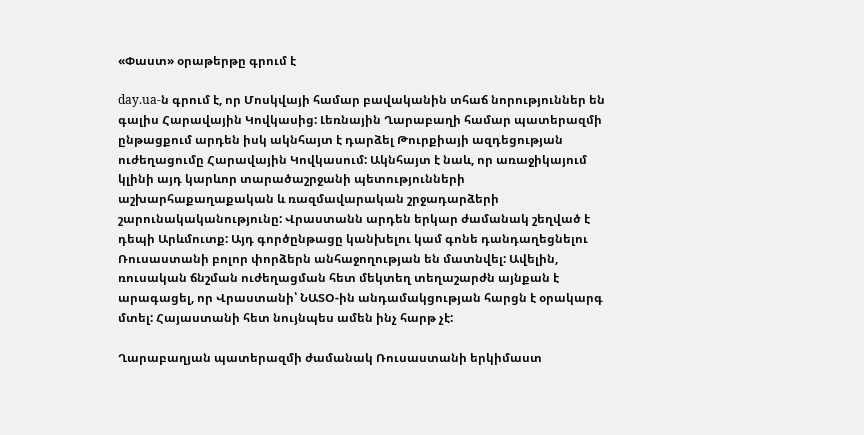«Փաստ» օրաթերթը գրում է

day.ua-ն գրում է, որ Մոսկվայի համար բավականին տհաճ նորություններ են գալիս Հարավային Կովկասից: Լեռնային Ղարաբաղի համար պատերազմի ընթացքում արդեն իսկ ակնհայտ է դարձել Թուրքիայի ազդեցության ուժեղացումը Հարավային Կովկասում: Ակնհայտ է նաև, որ առաջիկայում կլինի այդ կարևոր տարածաշրջանի պետությունների աշխարհաքաղաքական և ռազմավարական շրջադարձերի շարունակականությունը: Վրաստանն արդեն երկար ժամանակ շեղված է դեպի Արևմուտք: Այդ գործընթացը կանխելու կամ գոնե դանդաղեցնելու Ռուսաստանի բոլոր փորձերն անհաջողության են մատնվել: Ավելին, ռուսական ճնշման ուժեղացման հետ մեկտեղ տեղաշարժն այնքան է արագացել, որ Վրաստանի՝ ՆԱՏՕ-ին անդամակցության հարցն է օրակարգ մտել: Հայաստանի հետ նույնպես ամեն ինչ հարթ չէ:

Ղարաբաղյան պատերազմի ժամանակ Ռուսաստանի երկիմաստ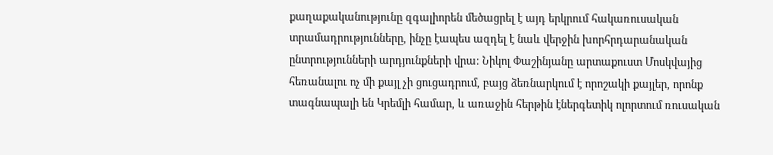քաղաքականությունը զգալիորեն մեծացրել է այդ երկրում հակառուսական տրամադրությունները, ինչը էապես ազդել է նաև վերջին խորհրդարանական ընտրությունների արդյունքների վրա: Նիկոլ Փաշինյանը արտաքուստ Մոսկվայից հեռանալու ոչ մի քայլ չի ցուցադրում, բայց ձեռնարկում է որոշակի քայլեր, որոնք տագնապալի են Կրեմլի համար, և առաջին հերթին էներգետիկ ոլորտում ռուսական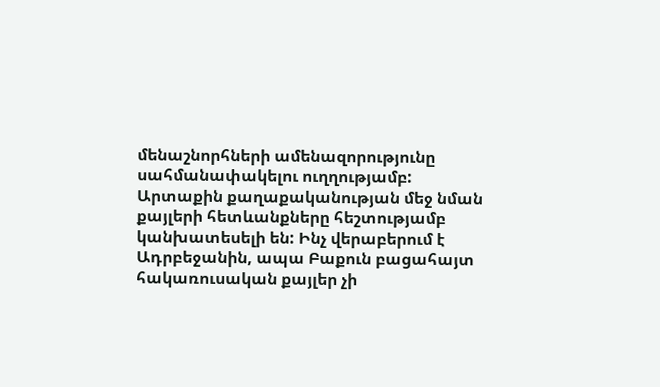մենաշնորհների ամենազորությունը սահմանափակելու ուղղությամբ: Արտաքին քաղաքականության մեջ նման քայլերի հետևանքները հեշտությամբ կանխատեսելի են: Ինչ վերաբերում է Ադրբեջանին, ապա Բաքուն բացահայտ հակառուսական քայլեր չի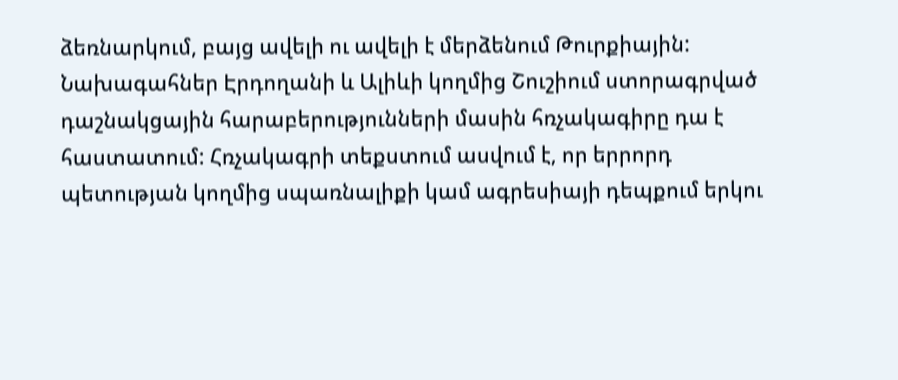ձեռնարկում, բայց ավելի ու ավելի է մերձենում Թուրքիային: Նախագահներ Էրդողանի և Ալիևի կողմից Շուշիում ստորագրված դաշնակցային հարաբերությունների մասին հռչակագիրը դա է հաստատում: Հռչակագրի տեքստում ասվում է, որ երրորդ պետության կողմից սպառնալիքի կամ ագրեսիայի դեպքում երկու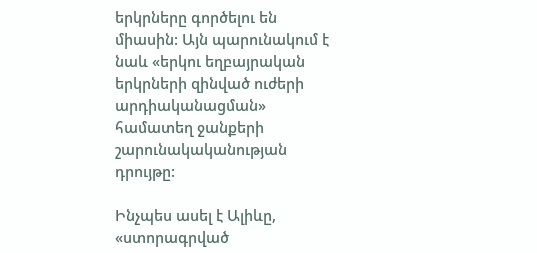երկրները գործելու են միասին: Այն պարունակում է նաև «երկու եղբայրական երկրների զինված ուժերի արդիականացման» համատեղ ջանքերի շարունակականության դրույթը:

Ինչպես ասել է Ալիևը, «ստորագրված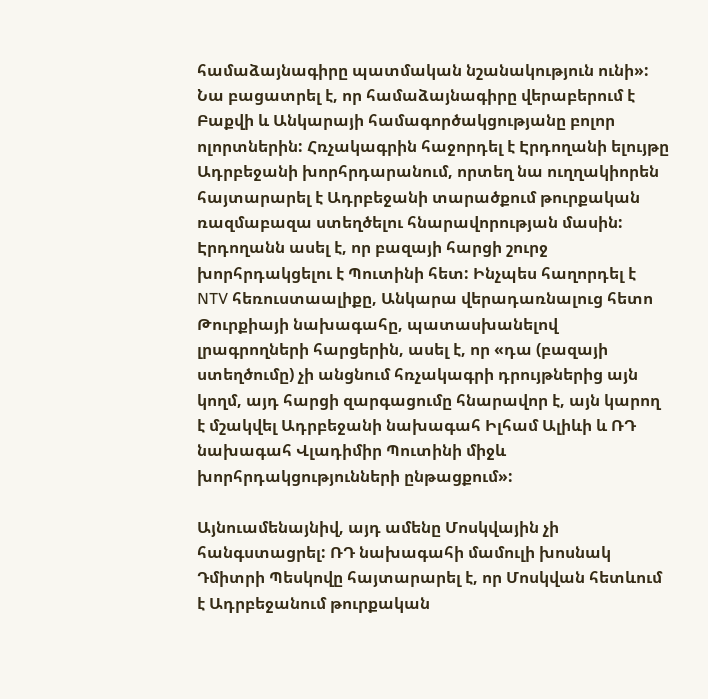համաձայնագիրը պատմական նշանակություն ունի»: Նա բացատրել է, որ համաձայնագիրը վերաբերում է Բաքվի և Անկարայի համագործակցությանը բոլոր ոլորտներին: Հռչակագրին հաջորդել է Էրդողանի ելույթը Ադրբեջանի խորհրդարանում, որտեղ նա ուղղակիորեն հայտարարել է Ադրբեջանի տարածքում թուրքական ռազմաբազա ստեղծելու հնարավորության մասին: Էրդողանն ասել է, որ բազայի հարցի շուրջ խորհրդակցելու է Պուտինի հետ: Ինչպես հաղորդել է NTV հեռուստաալիքը, Անկարա վերադառնալուց հետո Թուրքիայի նախագահը, պատասխանելով լրագրողների հարցերին, ասել է, որ «դա (բազայի ստեղծումը) չի անցնում հռչակագրի դրույթներից այն կողմ, այդ հարցի զարգացումը հնարավոր է, այն կարող է մշակվել Ադրբեջանի նախագահ Իլհամ Ալիևի և ՌԴ նախագահ Վլադիմիր Պուտինի միջև խորհրդակցությունների ընթացքում»:

Այնուամենայնիվ, այդ ամենը Մոսկվային չի հանգստացրել: ՌԴ նախագահի մամուլի խոսնակ Դմիտրի Պեսկովը հայտարարել է, որ Մոսկվան հետևում է Ադրբեջանում թուրքական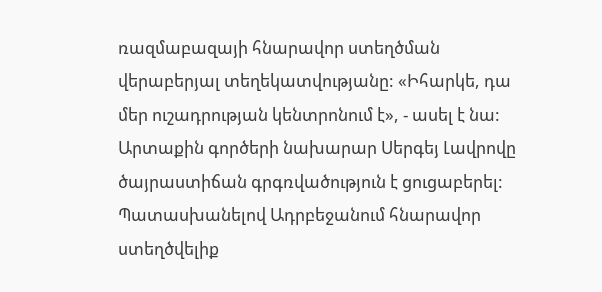ռազմաբազայի հնարավոր ստեղծման վերաբերյալ տեղեկատվությանը: «Իհարկե, դա մեր ուշադրության կենտրոնում է», - ասել է նա: Արտաքին գործերի նախարար Սերգեյ Լավրովը ծայրաստիճան գրգռվածություն է ցուցաբերել: Պատասխանելով Ադրբեջանում հնարավոր ստեղծվելիք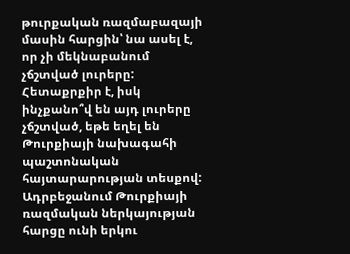թուրքական ռազմաբազայի մասին հարցին՝ նա ասել է, որ չի մեկնաբանում չճշտված լուրերը: Հետաքրքիր է, իսկ ինչքանո՞վ են այդ լուրերը չճշտված, եթե եղել են Թուրքիայի նախագահի պաշտոնական հայտարարության տեսքով: Ադրբեջանում Թուրքիայի ռազմական ներկայության հարցը ունի երկու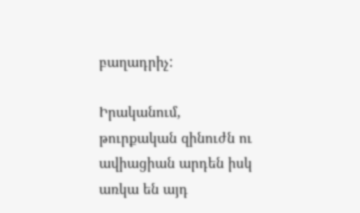բաղադրիչ:

Իրականում, թուրքական զինուժն ու ավիացիան արդեն իսկ առկա են այդ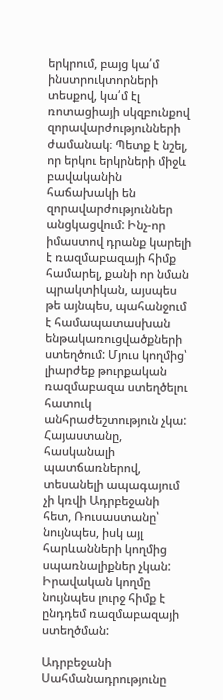երկրում, բայց կա՛մ ինստրուկտորների տեսքով, կա՛մ էլ ռոտացիայի սկզբունքով զորավարժությունների ժամանակ։ Պետք է նշել, որ երկու երկրների միջև բավականին հաճախակի են զորավարժություններ անցկացվում: Ինչ-որ իմաստով դրանք կարելի է ռազմաբազայի հիմք համարել, քանի որ նման պրակտիկան, այսպես թե այնպես, պահանջում է համապատասխան ենթակառուցվածքների ստեղծում: Մյուս կողմից՝ լիարժեք թուրքական ռազմաբազա ստեղծելու հատուկ անհրաժեշտություն չկա: Հայաստանը, հասկանալի պատճառներով, տեսանելի ապագայում չի կռվի Ադրբեջանի հետ, Ռուսաստանը՝ նույնպես, իսկ այլ հարևանների կողմից սպառնալիքներ չկան: Իրավական կողմը նույնպես լուրջ հիմք է ընդդեմ ռազմաբազայի ստեղծման:

Ադրբեջանի Սահմանադրությունը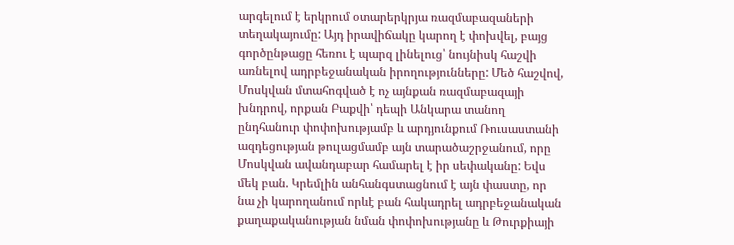արգելում է երկրում օտարերկրյա ռազմաբազաների տեղակայումը: Այդ իրավիճակը կարող է փոխվել, բայց գործընթացը հեռու է պարզ լինելուց՝ նույնիսկ հաշվի առնելով ադրբեջանական իրողությունները: Մեծ հաշվով, Մոսկվան մտահոգված է ոչ այնքան ռազմաբազայի խնդրով, որքան Բաքվի՝ դեպի Անկարա տանող ընդհանուր փոփոխությամբ և արդյունքում Ռուսաստանի ազդեցության թուլացմամբ այն տարածաշրջանում, որը Մոսկվան ավանդաբար համարել է իր սեփականը: Եվս մեկ բան. Կրեմլին անհանգստացնում է այն փաստը, որ նա չի կարողանում որևէ բան հակադրել ադրբեջանական քաղաքականության նման փոփոխությանը և Թուրքիայի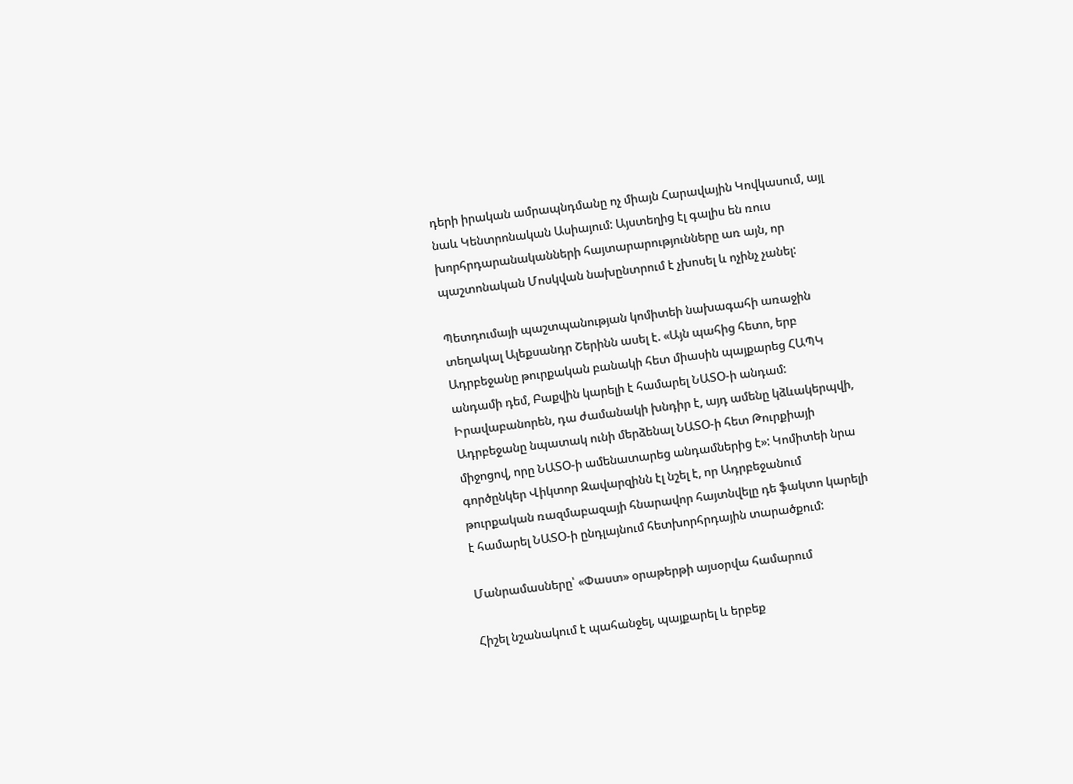դերի իրական ամրապնդմանը ոչ միայն Հարավային Կովկասում, այլ նաև Կենտրոնական Ասիայում: Այստեղից էլ գալիս են ռուս խորհրդարանականների հայտարարությունները առ այն, որ պաշտոնական Մոսկվան նախընտրում է չխոսել և ոչինչ չանել:

Պետդումայի պաշտպանության կոմիտեի նախագահի առաջին տեղակալ Ալեքսանդր Շերինն ասել է. «Այն պահից հետո, երբ Ադրբեջանը թուրքական բանակի հետ միասին պայքարեց ՀԱՊԿ անդամի դեմ, Բաքվին կարելի է համարել ՆԱՏՕ-ի անդամ: Իրավաբանորեն, դա ժամանակի խնդիր է, այդ ամենը կձևակերպվի, Ադրբեջանը նպատակ ունի մերձենալ ՆԱՏՕ-ի հետ Թուրքիայի միջոցով, որը ՆԱՏՕ-ի ամենատարեց անդամներից է»: Կոմիտեի նրա գործընկեր Վիկտոր Զավարզինն էլ նշել է, որ Ադրբեջանում թուրքական ռազմաբազայի հնարավոր հայտնվելը դե ֆակտո կարելի է համարել ՆԱՏՕ-ի ընդլայնում հետխորհրդային տարածքում:

Մանրամասները՝ «Փաստ» օրաթերթի այսօրվա համարում

Հիշել նշանակում է պահանջել, պայքարել և երբեք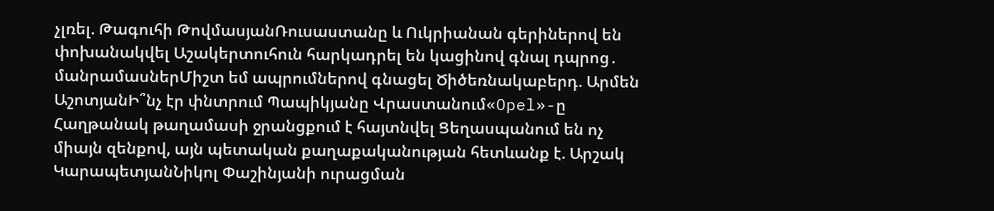չլռել. Թագուհի ԹովմասյանՌուսաստանը և Ուկրիանան գերիներով են փոխանակվել Աշակերտուհուն հարկադրել են կացինով գնալ դպրոց․ մանրամասներՄիշտ եմ ապրումներով գնացել Ծիծեռնակաբերդ. Արմեն ԱշոտյանԻ՞նչ էր փնտրում Պապիկյանը Վրաստանում«Opel»-ը Հաղթանակ թաղամասի ջրանցքում է հայտնվել Ցեղասպանում են ոչ միայն զենքով, այն պետական քաղաքականության հետևանք է. Արշակ ԿարապետյանՆիկոլ Փաշինյանի ուրացման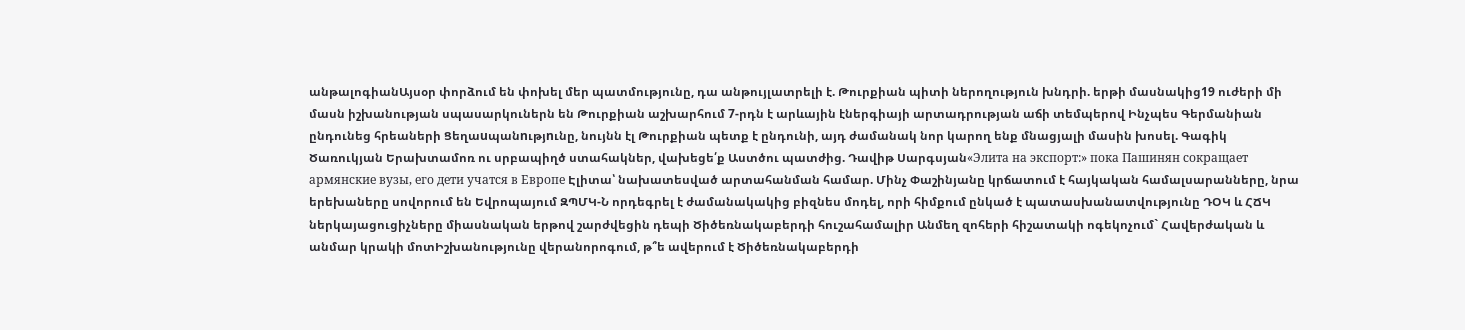անթալոգիանԱյսօր փորձում են փոխել մեր պատմությունը, դա անթույլատրելի է. Թուրքիան պիտի ներողություն խնդրի. երթի մասնակից19 ուժերի մի մասն իշխանության սպասարկուներն են Թուրքիան աշխարհում 7-րդն է արևային էներգիայի արտադրության աճի տեմպերով Ինչպես Գերմանիան ընդունեց հրեաների Ցեղաuպանnւթյnւնը, նույնն էլ Թուրքիան պետք է ընդունի, այդ ժամանակ նոր կարող ենք մնացյալի մասին խոսել. Գագիկ Ծառուկյան Երախտամոռ ու սրբապիղծ ստահակներ, վախեցե՛ք Աստծու պատժից. Դավիթ Սարգսյան«Элита на экспорт:» пока Пашинян сокращает армянские вузы, его дети учатся в Европе Էլիտա՝ նախատեսված արտահանման համար. Մինչ Փաշինյանը կրճատում է հայկական համալսարանները, նրա երեխաները սովորում են Եվրոպայում ԶՊՄԿ-Ն որդեգրել է ժամանակակից բիզնես մոդել, որի հիմքում ընկած է պատասխանատվությունը ԴՕԿ և ՀՃԿ ներկայացուցիչները միասնական երթով շարժվեցին դեպի Ծիծեռնակաբերդի հուշահամալիր Անմեղ զոհերի հիշատակի ոգեկոչում` Հավերժական և անմար կրակի մոտԻշխանությունը վերանորոգում, թ՞ե ավերում է Ծիծեռնակաբերդի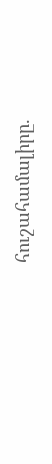հուշահամալիրը.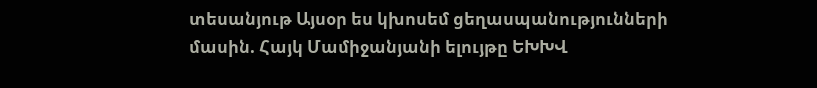տեսանյութ Այսօր ես կխոսեմ ցեղասպանությունների մասին. Հայկ Մամիջանյանի ելույթը ԵԽԽՎ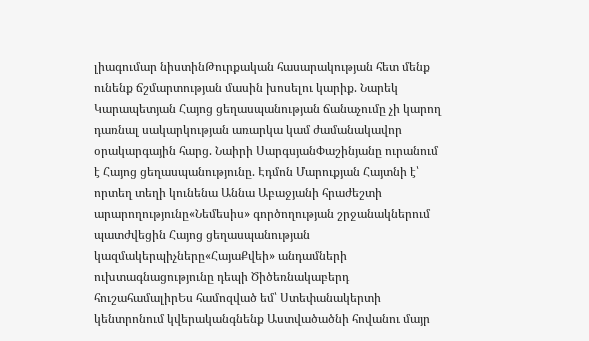լիագումար նիստինԹուրքական հասարակության հետ մենք ունենք ճշմարտության մասին խոսելու կարիք. Նարեկ Կարապետյան Հայոց ցեղասպանության ճանաչումը չի կարող դառնալ սակարկության առարկա կամ ժամանակավոր օրակարգային հարց. Նաիրի ՍարգսյանՓաշինյանը ուրանում է Հայոց ցեղասպանությունը. Էդմոն Մարուքյան Հայտնի է՝ որտեղ տեղի կունենա Աննա Աբաջյանի հրաժեշտի արարողությունը«Նեմեսիս» գործողության շրջանակներում պատժվեցին Հայոց ցեղասպանության կազմակերպիչները«ՀայաՔվեի» անդամների ուխտագնացությունը դեպի Ծիծեռնակաբերդ հուշահամալիրԵս համոզված եմ՝ Ստեփանակերտի կենտրոնում կվերականգնենք Աստվածածնի հովանու մայր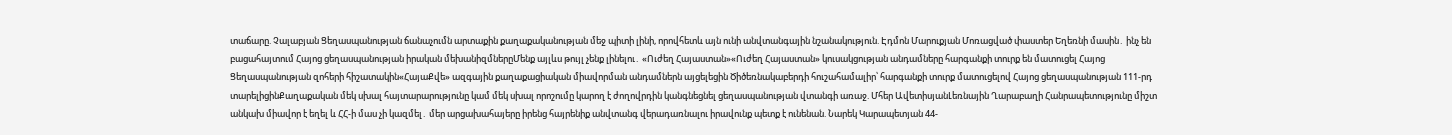տաճարը. Չալաբյան Ցեղասպանության ճանաչումն արտաքին քաղաքականության մեջ պիտի լինի, որովհետև այն ունի անվտանգային նշանակություն. Էդմոն Մարուքյան Մոռացված փաստեր Եղեռնի մասին․ ինչ են բացահայտում Հայոց ցեղասպանության իրական մեխանիզմներըՄենք այլևս թույլ չենք լինելու․ «Ուժեղ Հայաստան»«Ուժեղ Հայաստան» կուսակցության անդամները հարգանքի տուրք են մատուցել Հայոց Ցեղասպանության զոհերի հիշատակին«ՀայաՔվե» ազգային քաղաքացիական միավորման անդամներն այցելեցին Ծիծեռնակաբերդի հուշահամալիր՝ հարգանքի տուրք մատուցելով Հայոց ցեղասպանության 111-րդ տարելիցինՔաղաքական մեկ սխալ հայտարարությունը կամ մեկ սխալ որոշումը կարող է ժողովրդին կանգնեցնել ցեղասպանության վտանգի առաջ. Մհեր ԱվետիսյանԼեռնային Ղարաբաղի Հանրապետությունը միշտ անկախ միավոր է եղել և ՀՀ-ի մաս չի կազմել․ մեր արցախահայերը իրենց հայրենիք անվտանգ վերադառնալու իրավունք պետք է ունենան. Նարեկ Կարապետյան 44-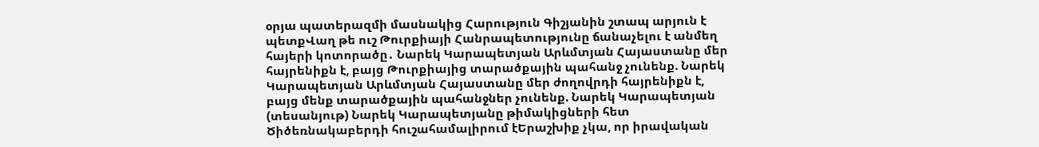օրյա պատերազմի մասնակից Հարություն Գիշյանին շտապ արյուն է պետքՎաղ թե ուշ Թուրքիայի Հանրապետությունը ճանաչելու է անմեղ հայերի կոտորածը․ Նարեկ Կարապետյան Արևմտյան Հայաստանը մեր հայրենիքն է, բայց Թուրքիայից տարածքային պահանջ չունենք. Նարեկ Կարապետյան Արևմտյան Հայաստանը մեր ժողովրդի հայրենիքն է, բայց մենք տարածքային պահանջներ չունենք. Նարեկ Կարապետյան (տեսանյութ) Նարեկ Կարապետյանը թիմակիցների հետ Ծիծեռնակաբերդի հուշահամալիրում էԵրաշխիք չկա, որ իրավական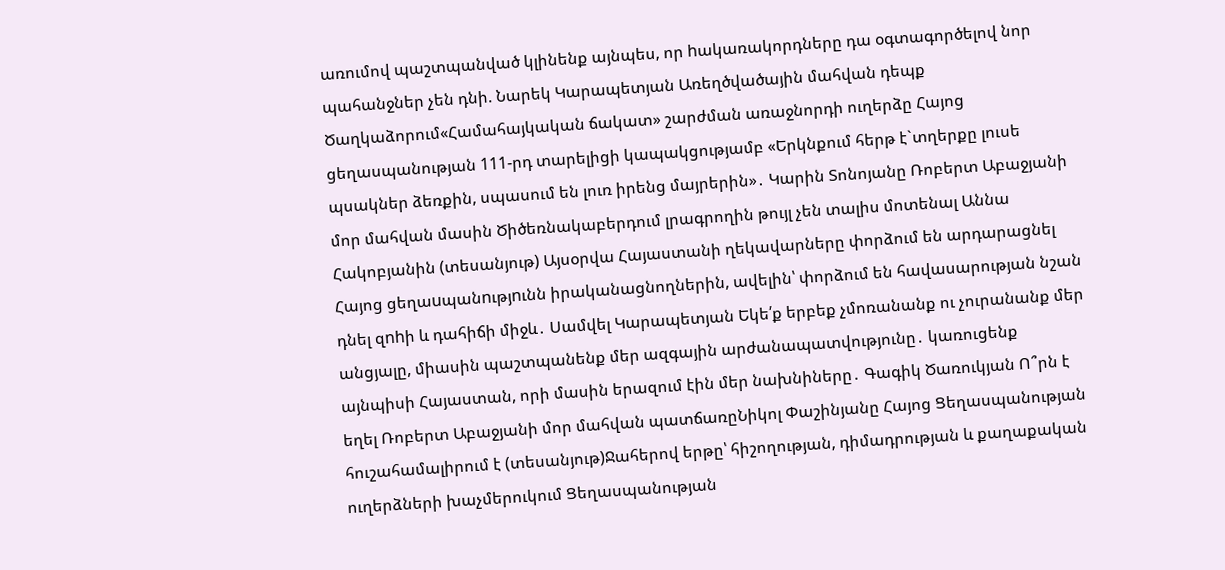առումով պաշտպանված կլինենք այնպես, որ hակառակորդները դա օգտագործելով նոր պահանջներ չեն դնի. Նարեկ Կարապետյան Առեղծվածային մահվան դեպք Ծաղկաձորում«Համահայկական ճակատ» շարժման առաջնորդի ուղերձը Հայոց ցեղասպանության 111-րդ տարելիցի կապակցությամբ «Երկնքում հերթ է`տղերքը լուսե պսակներ ձեռքին, սպասում են լուռ իրենց մայրերին»․ Կարին Տոնոյանը Ռոբերտ Աբաջյանի մոր մահվան մասին Ծիծեռնակաբերդում լրագրողին թույլ չեն տալիս մոտենալ Աննա Հակոբյանին (տեսանյութ) Այսօրվա Հայաստանի ղեկավարները փորձում են արդարացնել Հայոց ցեղաuպանnւթյnւնն իրականացնողներին, ավելին՝ փորձում են հավասարության նշան դնել զnhի և դահիճի միջև․ Սամվել Կարապետյան Եկե՛ք երբեք չմոռանանք ու չուրանանք մեր անցյալը, միասին պաշտպանենք մեր ազգային արժանապատվությունը․ կառուցենք այնպիսի Հայաստան, որի մասին երազում էին մեր նախնիները․ Գագիկ Ծառուկյան Ո՞րն է եղել Ռոբերտ Աբաջյանի մոր մահվան պատճառըՆիկոլ Փաշինյանը Հայոց Ցեղասպանության հուշահամալիրում է (տեսանյութ)Ջահերով երթը՝ հիշողության, դիմադրության և քաղաքական ուղերձների խաչմերուկում Ցեղասպանության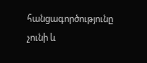հանցագործությունը չունի և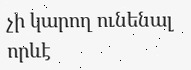չի կարող ունենալ որևէ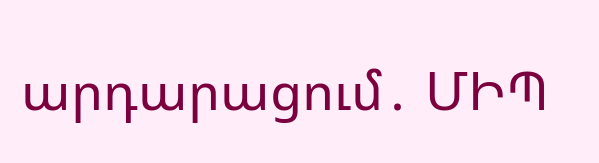արդարացում․ ՄԻՊ